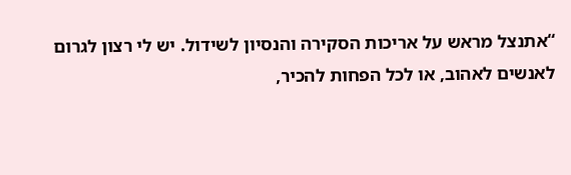“אתנצל מראש על אריכות הסקירה והנסיון לשידול. יש לי רצון לגרום לאנשים לאהוב, או לכל הפחות להכיר,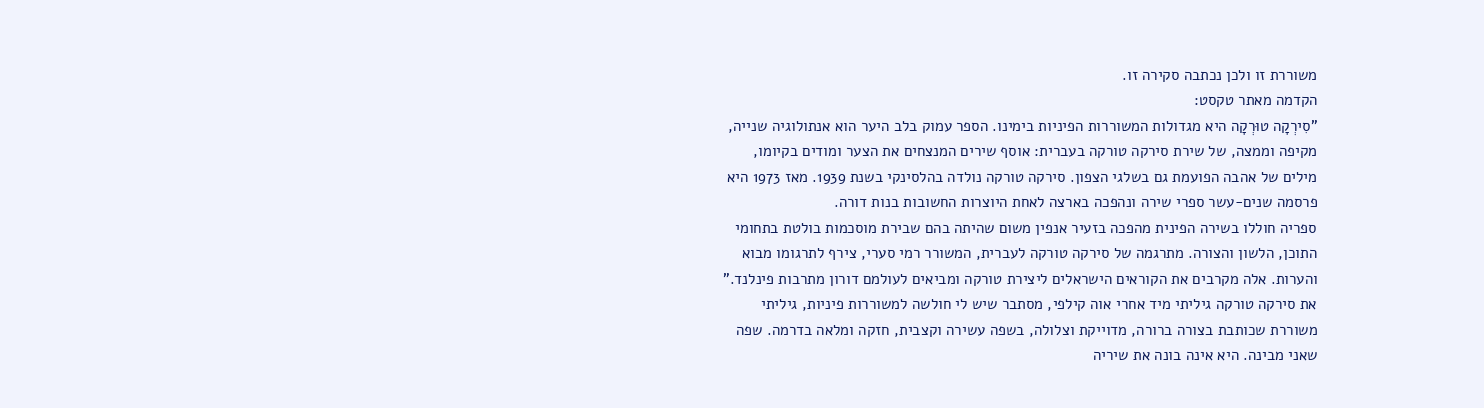משוררת זו ולכן נכתבה סקירה זו.
הקדמה מאתר טקסט:
"סִירְקָה טוּרְקָה היא מגדולות המשוררות הפיניות בימינו. הספר עמוק בלב היער הוא אנתולוגיה שנייה, מקיפה וממצה, של שירת סירקה טורקה בעברית: אוסף שירים המנצחים את הצער ומודים בקיומו, מילים של אהבה הפועמת גם בשלגי הצפון. סירקה טורקה נולדה בהלסינקי בשנת 1939. מאז 1973 היא פרסמה שנים-עשר ספרי שירה ונהפכה בארצה לאחת היוצרות החשובות בנות דורה.
ספריה חוללו בשירה הפינית מהפכה בזעיר אנפין משום שהיתה בהם שבירת מוסכמות בולטת בתחומי התוכן, הלשון והצורה. מתרגמה של סירקה טורקה לעברית, המשורר רמי סערי, צירף לתרגומו מבוא והערות. אלה מקרבים את הקוראים הישראלים ליצירת טורקה ומביאים לעולמם דורון מתרבות פינלנד."
את סירקה טורקה גיליתי מיד אחרי אוה קילפי, מסתבר שיש לי חולשה למשוררות פיניות, גיליתי משוררת שכותבת בצורה ברורה, מדוייקת וצלולה, בשפה עשירה וקצבית, חזקה ומלאה בדרמה. שפה שאני מבינה. היא אינה בונה את שיריה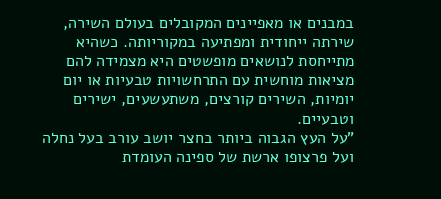במבנים או מאפיינים המקובלים בעולם השירה, שירתה ייחודית ומפתיעה במקוריותה. כשהיא מתייחסת לנושאים מופשטים היא מצמידה להם מציאות מוחשית עם התרחשויות טבעיות או יום יומיות, השירים קורצים, משתעשעים, ישירים וטבעיים.
"על העץ הגבוה ביותר בחצר יושב עורב בעל נחלה
ועל פרצופו ארשת של ספינה העומדת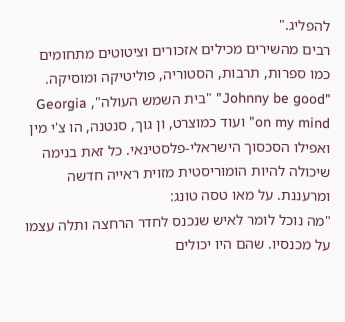להפליג."
רבים מהשירים מכילים אזכורים וציטוטים מתחומים כמו ספרות, תרבות, הסטוריה, פוליטיקה ומוסיקה. "Johnny be good" "בית השמש העולה", Georgia on my mind" ועוד כמוצרט, ון גוך, סנטנה, הו צ'י מין ואפילו הסכסוך הישראלי-פלסטינאי. כל זאת בנימה שיכולה להיות הומוריסטית מזוית ראייה חדשה ומרעננת. על מאו טסה טונג:
"מה נוכל לומר לאיש שנכנס לחדר הרחצה ותלה עצמו על מכנסיו. שהם היו יכולים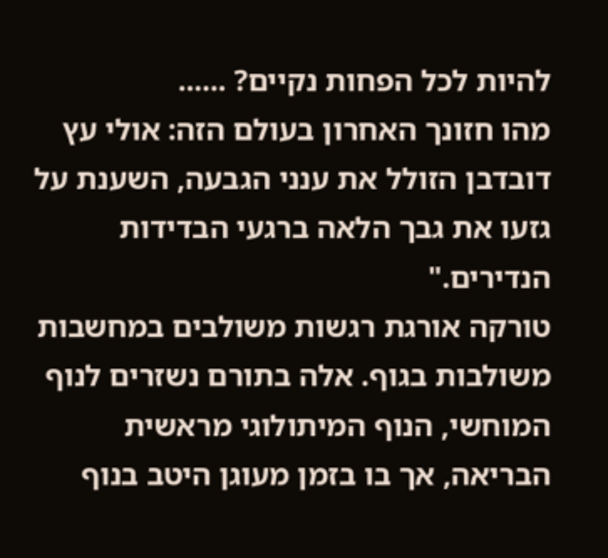להיות לכל הפחות נקיים? ......
מהו חזונך האחרון בעולם הזה: אולי עץ דובדבן הזולל את ענני הגבעה, השענת על גזעו את גבך הלאה ברגעי הבדידות הנדירים."
טורקה אורגת רגשות משולבים במחשבות משולבות בגוף. אלה בתורם נשזרים לנוף המוחשי, הנוף המיתולוגי מראשית הבריאה, אך בו בזמן מעוגן היטב בנוף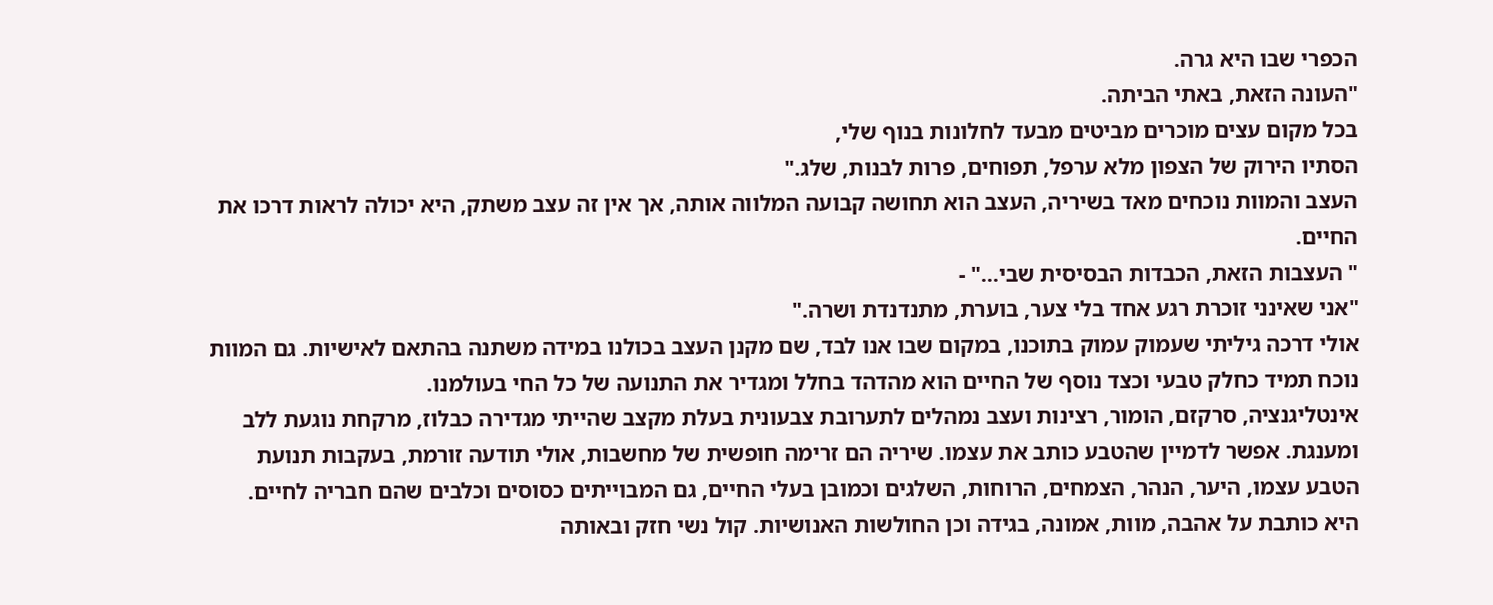הכפרי שבו היא גרה.
"העונה הזאת, באתי הביתה.
בכל מקום עצים מוכרים מביטים מבעד לחלונות בנוף שלי,
הסתיו הירוק של הצפון מלא ערפל, תפוחים, פרות לבנות, שלג."
העצב והמוות נוכחים מאד בשיריה, העצב הוא תחושה קבועה המלווה אותה, אך אין זה עצב משתק, היא יכולה לראות דרכו את החיים.
" העצבות הזאת, הכבדות הבסיסית שבי..." -
"אני שאינני זוכרת רגע אחד בלי צער, בוערת, מתנדנדת ושרה."
אולי דרכה גיליתי שעמוק עמוק בתוכנו, במקום שבו אנו לבד, שם מקנן העצב בכולנו במידה משתנה בהתאם לאישיות. גם המוות נוכח תמיד כחלק טבעי וכצד נוסף של החיים הוא מהדהד בחלל ומגדיר את התנועה של כל החי בעולמנו.
אינטליגנציה, סרקזם, הומור, רצינות ועצב נמהלים לתערובת צבעונית בעלת מקצב שהייתי מגדירה כבלוז, מרקחת נוגעת ללב ומענגת. אפשר לדמיין שהטבע כותב את עצמו. שיריה הם זרימה חופשית של מחשבות, אולי תודעה זורמת, בעקבות תנועת הטבע עצמו, היער, הנהר, הצמחים, הרוחות, השלגים וכמובן בעלי החיים, גם המבוייתים כסוסים וכלבים שהם חבריה לחיים.
היא כותבת על אהבה, מוות, אמונה, בגידה וכן החולשות האנושיות. קול נשי חזק ובאותה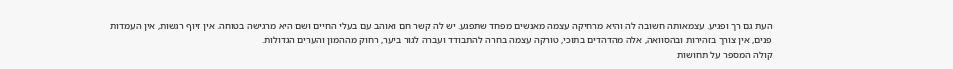העת גם רך ופגיע. עצמאותה חשובה לה והיא מרחיקה עצמה מאנשים מפחד שתפגע. יש לה קשר חם ואוהב עם בעלי החיים ושם היא מרגישה בטוחה. אין זיוף רגשות, אין העמדות פנים, אין צורך בזהירות ובהסוואה, אלה מהדהדים בתוכי, טורקה עצמה בחרה להתבודד ועברה לגור ביער, רחוק מההמון והערים הגדולות.
קולה המספר על תחושות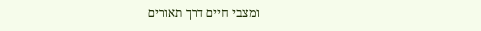ומצבי חיים דרך תאורים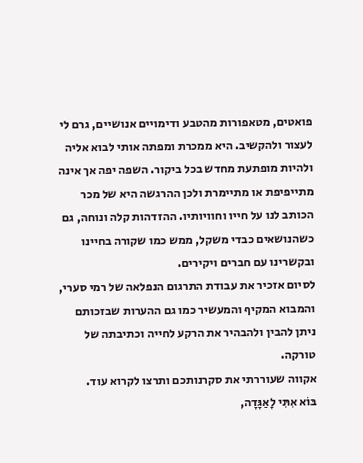פואטים, מטאפורות מהטבע ודימויים אנושיים, גרם לי לעצור ולהקשיב. היא ממכרת ומפתה אותי לבוא אליה ולהיות מופתעת מחדש בכל ביקור. השפה יפה אך אינה מתייפיפת או מתיימרת ולכן ההרגשה היא של מכר הכותב לנו על חייו וחוויותיו. ההזדהות קלה ונוחה, גם כשהנושאים כבדי משקל, ממש כמו שקורה בחיינו ובקשרינו עם חברים ויקירים.
לסיום אזכיר את עבודת התרגום הנפלאה של רמי סערי, והמבוא המקיף והמעשיר כמו גם ההערות שבזכותם ניתן להבין ולהבהיר את הרקע לחייה וכתיבתה של טורקה.
אקווה שעוררתי את סקרנותכם ותרצו לקרוא עוד.
בּוֹא אִתִּי לָאַגָּדָה,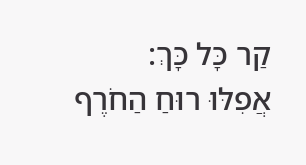קַר כָּל כָּךְ:
אֲפִלּוּ רוּחַ הַחֹרֶף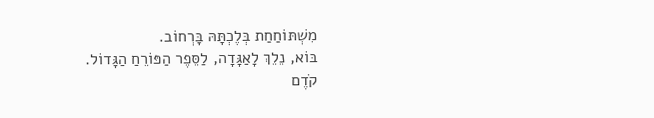מִשְׁתּוֹחַחַת בְּלֶכְתָּהּ בָּרְחוֹב.
בּוֹא, נֵלֵךְ לָאַגָּדָה, לַסֵּפֶר הַפּוֹרֵחַ הַגָּדוֹל.
קֹדֶם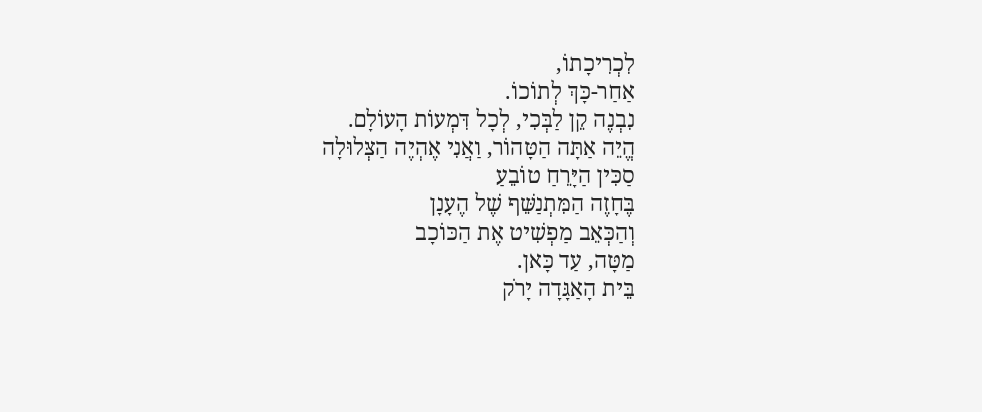לִכְרִיכָתוֹ,
אַחַר-כָּךְ לְתוֹכוֹ.
נִבְנֶה קֵן לַבְּכִי, לְכָל דִּמְעוֹת הָעוֹלָם.
הֱיֵה אַתָּה הַטָּהוֹר, וַאֲנִי אֶהְיֶה הַצְּלוּלָה
סַכִּין הַיָּרֵחַ טוֹבֵעַ
בֶּחָזֶה הַמִּתְנַשֵּׁף שֶׁל הֶעָנָן
וְהַכְּאֵב מַפְשִׁיט אֶת הַכּוֹכָב
מַטָּה, עַד כָּאן.
בֵּית הָאַגָּדָה יָרֹק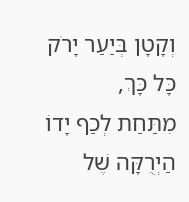וְקָטָן בְּיַעַר יָרֹק כָּל כָּךְ,
מִתַּחַת לְכַף יָדוֹ הַיְרֻקָּה שֶׁל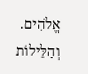אֱלֹהִים.
וְהַלֵּילוֹת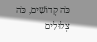כֹּה קְדוֹשִׁים, כֹּה צְלוּלִים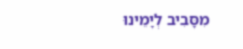מִסָּבִיב לְיָמֵינוּ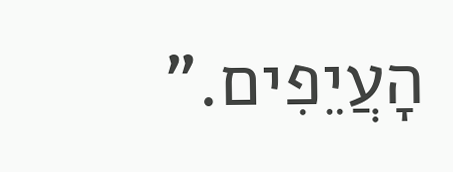הָעֲיֵפִים.”